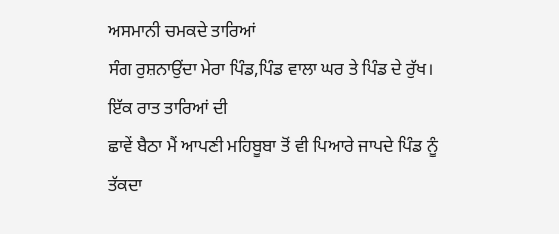ਅਸਮਾਨੀ ਚਮਕਦੇ ਤਾਰਿਆਂ
ਸੰਗ ਰੁਸ਼ਨਾਉਂਦਾ ਮੇਰਾ ਪਿੰਡ,ਪਿੰਡ ਵਾਲਾ ਘਰ ਤੇ ਪਿੰਡ ਦੇ ਰੁੱਖ। ਇੱਕ ਰਾਤ ਤਾਰਿਆਂ ਦੀ
ਛਾਵੇਂ ਬੈਠਾ ਮੈਂ ਆਪਣੀ ਮਹਿਬੂਬਾ ਤੋਂ ਵੀ ਪਿਆਰੇ ਜਾਪਦੇ ਪਿੰਡ ਨੂੰ ਤੱਕਦਾ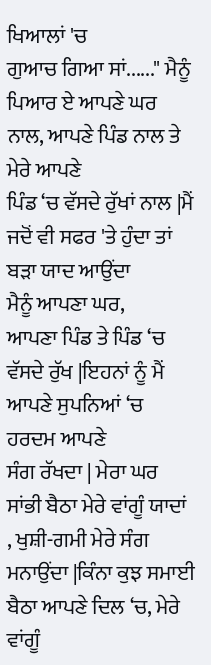ਖਿਆਲਾਂ 'ਚ
ਗੁਆਚ ਗਿਆ ਸਾਂ......" ਮੈਨੂੰ ਪਿਆਰ ਏ ਆਪਣੇ ਘਰ ਨਾਲ, ਆਪਣੇ ਪਿੰਡ ਨਾਲ ਤੇ ਮੇਰੇ ਆਪਣੇ
ਪਿੰਡ ‘ਚ ਵੱਸਦੇ ਰੁੱਖਾਂ ਨਾਲ |ਮੈਂ ਜਦੋਂ ਵੀ ਸਫਰ 'ਤੇ ਹੁੰਦਾ ਤਾਂ ਬੜਾ ਯਾਦ ਆਉਂਦਾ
ਮੈਨੂੰ ਆਪਣਾ ਘਰ,
ਆਪਣਾ ਪਿੰਡ ਤੇ ਪਿੰਡ ‘ਚ ਵੱਸਦੇ ਰੁੱਖ |ਇਹਨਾਂ ਨੂੰ ਮੈਂ ਆਪਣੇ ਸੁਪਨਿਆਂ ‘ਚ ਹਰਦਮ ਆਪਣੇ
ਸੰਗ ਰੱਖਦਾ | ਮੇਰਾ ਘਰ ਸਾਂਭੀ ਬੈਠਾ ਮੇਰੇ ਵਾਂਗੂੰ ਯਾਦਾਂ , ਖੁਸ਼ੀ-ਗਮੀ ਮੇਰੇ ਸੰਗ
ਮਨਾਉਂਦਾ |ਕਿੰਨਾ ਕੁਝ ਸਮਾਈ ਬੈਠਾ ਆਪਣੇ ਦਿਲ ‘ਚ, ਮੇਰੇ ਵਾਂਗੂੰ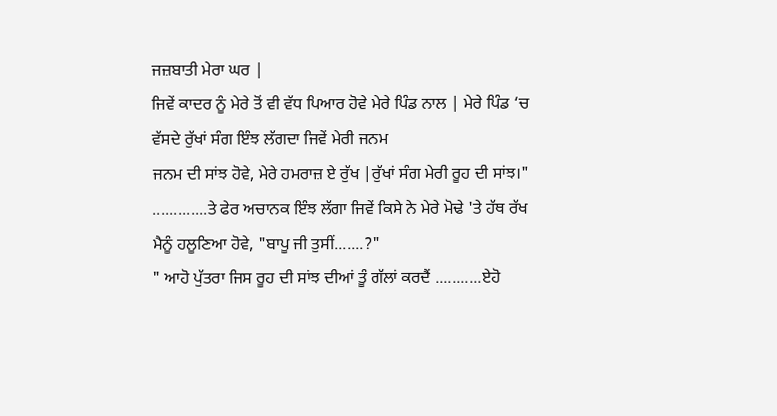ਜਜ਼ਬਾਤੀ ਮੇਰਾ ਘਰ |
ਜਿਵੇਂ ਕਾਦਰ ਨੂੰ ਮੇਰੇ ਤੋਂ ਵੀ ਵੱਧ ਪਿਆਰ ਹੋਵੇ ਮੇਰੇ ਪਿੰਡ ਨਾਲ | ਮੇਰੇ ਪਿੰਡ ‘ਚ
ਵੱਸਦੇ ਰੁੱਖਾਂ ਸੰਗ ਇੰਝ ਲੱਗਦਾ ਜਿਵੇਂ ਮੇਰੀ ਜਨਮ
ਜਨਮ ਦੀ ਸਾਂਝ ਹੋਵੇ, ਮੇਰੇ ਹਮਰਾਜ਼ ਏ ਰੁੱਖ |ਰੁੱਖਾਂ ਸੰਗ ਮੇਰੀ ਰੂਹ ਦੀ ਸਾਂਝ।"
.............ਤੇ ਫੇਰ ਅਚਾਨਕ ਇੰਝ ਲੱਗਾ ਜਿਵੇਂ ਕਿਸੇ ਨੇ ਮੇਰੇ ਮੋਢੇ 'ਤੇ ਹੱਥ ਰੱਖ
ਮੈਨੂੰ ਹਲੂਣਿਆ ਹੋਵੇ, "ਬਾਪੂ ਜੀ ਤੁਸੀਂ.......?"
" ਆਹੋ ਪੁੱਤਰਾ ਜਿਸ ਰੂਹ ਦੀ ਸਾਂਝ ਦੀਆਂ ਤੂੰ ਗੱਲਾਂ ਕਰਦੈਂ ...........ਏਹੋ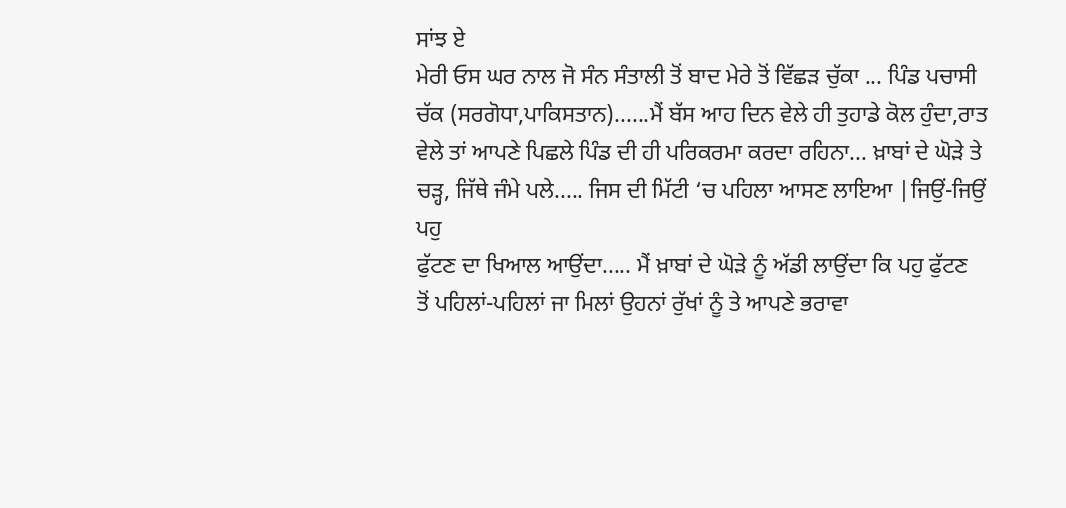ਸਾਂਝ ਏ
ਮੇਰੀ ਓਸ ਘਰ ਨਾਲ ਜੋ ਸੰਨ ਸੰਤਾਲੀ ਤੋਂ ਬਾਦ ਮੇਰੇ ਤੋਂ ਵਿੱਛੜ ਚੁੱਕਾ ... ਪਿੰਡ ਪਚਾਸੀ
ਚੱਕ (ਸਰਗੋਧਾ,ਪਾਕਿਸਤਾਨ)......ਮੈਂ ਬੱਸ ਆਹ ਦਿਨ ਵੇਲੇ ਹੀ ਤੁਹਾਡੇ ਕੋਲ ਹੁੰਦਾ,ਰਾਤ
ਵੇਲੇ ਤਾਂ ਆਪਣੇ ਪਿਛਲੇ ਪਿੰਡ ਦੀ ਹੀ ਪਰਿਕਰਮਾ ਕਰਦਾ ਰਹਿਨਾ... ਖ਼ਾਬਾਂ ਦੇ ਘੋੜੇ ਤੇ
ਚੜ੍ਹ, ਜਿੱਥੇ ਜੰਮੇ ਪਲੇ..... ਜਿਸ ਦੀ ਮਿੱਟੀ ‘ਚ ਪਹਿਲਾ ਆਸਣ ਲਾਇਆ |ਜਿਉਂ-ਜਿਉਂ ਪਹੁ
ਫੁੱਟਣ ਦਾ ਖਿਆਲ ਆਉਂਦਾ..... ਮੈਂ ਖ਼ਾਬਾਂ ਦੇ ਘੋੜੇ ਨੂੰ ਅੱਡੀ ਲਾਉਂਦਾ ਕਿ ਪਹੁ ਫੁੱਟਣ
ਤੋਂ ਪਹਿਲਾਂ-ਪਹਿਲਾਂ ਜਾ ਮਿਲਾਂ ਉਹਨਾਂ ਰੁੱਖਾਂ ਨੂੰ ਤੇ ਆਪਣੇ ਭਰਾਵਾ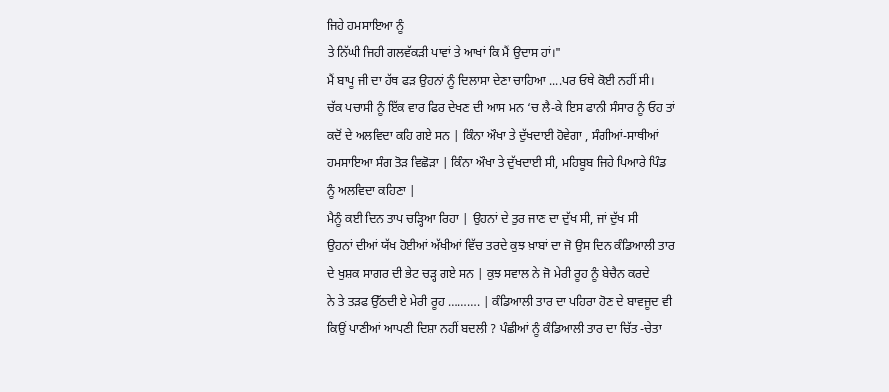ਜਿਹੇ ਹਮਸਾਇਆ ਨੂੰ
ਤੇ ਨਿੱਘੀ ਜਿਹੀ ਗਲਵੱਕੜੀ ਪਾਵਾਂ ਤੇ ਆਖਾਂ ਕਿ ਮੈਂ ਉਦਾਸ ਹਾਂ।"
ਮੈਂ ਬਾਪੂ ਜੀ ਦਾ ਹੱਥ ਫੜ ਉਹਨਾਂ ਨੂੰ ਦਿਲਾਸਾ ਦੇਣਾ ਚਾਹਿਆ ....ਪਰ ਓਥੇ ਕੋਈ ਨਹੀਂ ਸੀ।
ਚੱਕ ਪਚਾਸੀ ਨੂੰ ਇੱਕ ਵਾਰ ਫਿਰ ਦੇਖਣ ਦੀ ਆਸ ਮਨ ‘ਚ ਲੈ-ਕੇ ਇਸ ਫਾਨੀ ਸੰਸਾਰ ਨੂੰ ਓਹ ਤਾਂ
ਕਦੋਂ ਦੇ ਅਲਵਿਦਾ ਕਹਿ ਗਏ ਸਨ | ਕਿੰਨਾ ਔਖਾ ਤੇ ਦੁੱਖਦਾਈ ਹੋਵੇਗਾ , ਸੰਗੀਆਂ-ਸਾਥੀਆਂ
ਹਮਸਾਇਆ ਸੰਗ ਤੋੜ ਵਿਛੋੜਾ | ਕਿੰਨਾ ਔਖਾ ਤੇ ਦੁੱਖਦਾਈ ਸੀ, ਮਹਿਬੂਬ ਜਿਹੇ ਪਿਆਰੇ ਪਿੰਡ
ਨੂੰ ਅਲਵਿਦਾ ਕਹਿਣਾ |
ਮੈਨੂੰ ਕਈ ਦਿਨ ਤਾਪ ਚੜ੍ਹਿਆ ਰਿਹਾ | ਉਹਨਾਂ ਦੇ ਤੁਰ ਜਾਣ ਦਾ ਦੁੱਖ ਸੀ, ਜਾਂ ਦੁੱਖ ਸੀ
ਉਹਨਾਂ ਦੀਆਂ ਯੱਖ ਹੋਈਆਂ ਅੱਖੀਆਂ ਵਿੱਚ ਤਰਦੇ ਕੁਝ ਖ਼ਾਬਾਂ ਦਾ ਜੋ ਉਸ ਦਿਨ ਕੰਡਿਆਲੀ ਤਾਰ
ਦੇ ਖੁਸ਼ਕ ਸਾਗਰ ਦੀ ਭੇਟ ਚੜ੍ਹ ਗਏ ਸਨ | ਕੁਝ ਸਵਾਲ ਨੇ ਜੋ ਮੇਰੀ ਰੂਹ ਨੂੰ ਬੇਚੈਨ ਕਰਦੇ
ਨੇ ਤੇ ਤੜਫ ਉੱਠਦੀ ਏ ਮੇਰੀ ਰੂਹ ………. | ਕੰਡਿਆਲੀ ਤਾਰ ਦਾ ਪਹਿਰਾ ਹੋਣ ਦੇ ਬਾਵਜੂਦ ਵੀ
ਕਿਉਂ ਪਾਣੀਆਂ ਆਪਣੀ ਦਿਸ਼ਾ ਨਹੀਂ ਬਦਲੀ ? ਪੰਛੀਆਂ ਨੂੰ ਕੰਡਿਆਲੀ ਤਾਰ ਦਾ ਚਿੱਤ -ਚੇਤਾ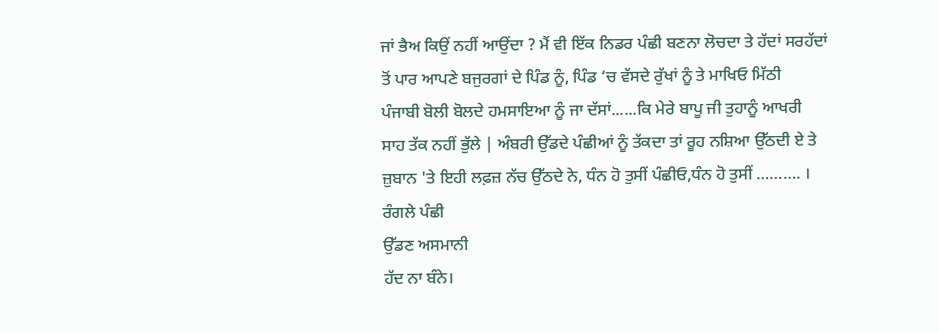ਜਾਂ ਭੈਅ ਕਿਉਂ ਨਹੀਂ ਆਉਂਦਾ ? ਮੈਂ ਵੀ ਇੱਕ ਨਿਡਰ ਪੰਛੀ ਬਣਨਾ ਲੋਚਦਾ ਤੇ ਹੱਦਾਂ ਸਰਹੱਦਾਂ
ਤੋਂ ਪਾਰ ਆਪਣੇ ਬਜੁਰਗਾਂ ਦੇ ਪਿੰਡ ਨੂੰ, ਪਿੰਡ ‘ਚ ਵੱਸਦੇ ਰੁੱਖਾਂ ਨੂੰ ਤੇ ਮਾਖਿਓ ਮਿੱਠੀ
ਪੰਜਾਬੀ ਬੋਲੀ ਬੋਲਦੇ ਹਮਸਾਇਆ ਨੂੰ ਜਾ ਦੱਸਾਂ......ਕਿ ਮੇਰੇ ਬਾਪੂ ਜੀ ਤੁਹਾਨੂੰ ਆਖਰੀ
ਸਾਹ ਤੱਕ ਨਹੀਂ ਭੁੱਲੇ | ਅੰਬਰੀ ਉੱਡਦੇ ਪੰਛੀਆਂ ਨੂੰ ਤੱਕਦਾ ਤਾਂ ਰੂਹ ਨਸ਼ਿਆ ਉੱਠਦੀ ਏ ਤੇ
ਜ਼ੁਬਾਨ 'ਤੇ ਇਹੀ ਲਫ਼ਜ਼ ਨੱਚ ਉੱਠਦੇ ਨੇ, ਧੰਨ ਹੋ ਤੁਸੀਂ ਪੰਛੀਓ,ਧੰਨ ਹੋ ਤੁਸੀਂ ………. ।
ਰੰਗਲੇ ਪੰਛੀ
ਉੱਡਣ ਅਸਮਾਨੀ
ਹੱਦ ਨਾ ਬੰਨੇ।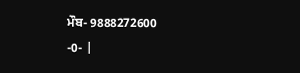ਮੌਬ- 9888272600
-0- |